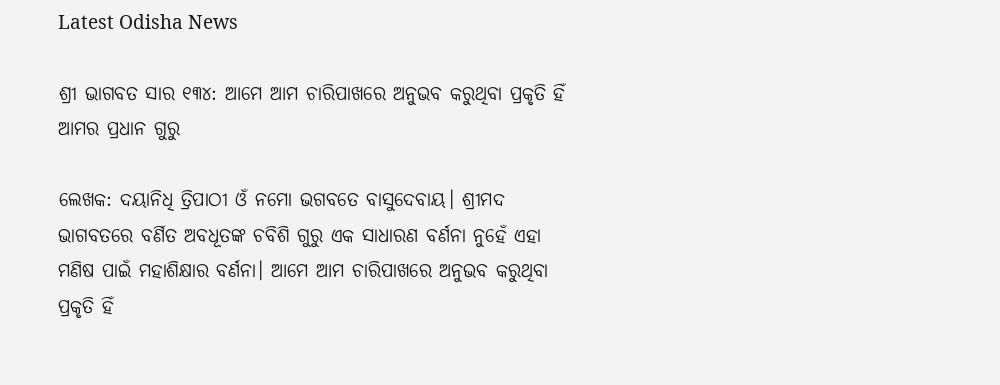Latest Odisha News

ଶ୍ରୀ ଭାଗବତ ସାର ୧୩୪: ଆମେ ଆମ ଚାରିପାଖରେ ଅନୁଭବ କରୁଥିବା ପ୍ରକୃତି ହିଁ ଆମର ପ୍ରଧାନ ଗୁରୁ

ଲେଖକ: ଦୟାନିଧି ତ୍ରିପାଠୀ ଓଁ ନମୋ ଭଗବତେ ବାସୁଦେବାୟ। ଶ୍ରୀମଦ ଭାଗବତରେ ବର୍ଣିତ ଅବଧୂତଙ୍କ ଚବିଶି ଗୁରୁ ଏକ ସାଧାରଣ ବର୍ଣନା ନୁହେଁ ଏହା ମଣିଷ ପାଇଁ ମହାଶିକ୍ଷାର ବର୍ଣନା। ଆମେ ଆମ ଚାରିପାଖରେ ଅନୁଭବ କରୁଥିବା ପ୍ରକୃତି ହିଁ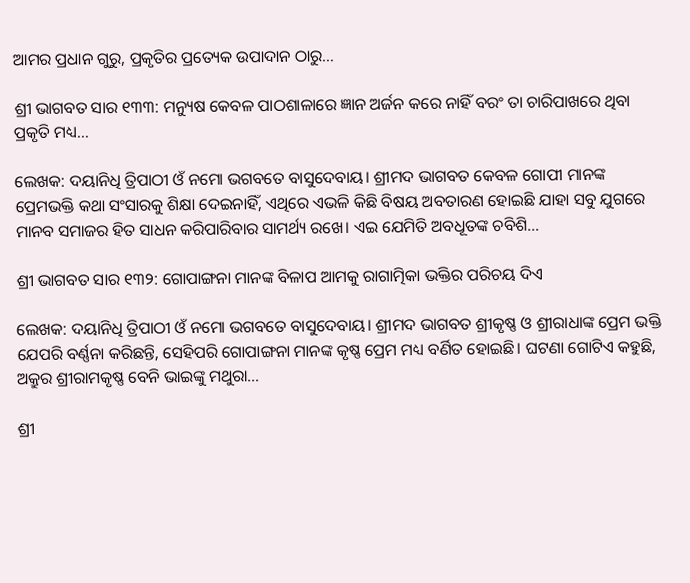ଆମର ପ୍ରଧାନ ଗୁରୁ, ପ୍ରକୃତିର ପ୍ରତ୍ୟେକ ଉପାଦାନ ଠାରୁ…

ଶ୍ରୀ ଭାଗବତ ସାର ୧୩୩: ମନ୍ୟୁଷ କେବଳ ପାଠଶାଳାରେ ଜ୍ଞାନ ଅର୍ଜନ କରେ ନାହିଁ ବରଂ ତା ଚାରିପାଖରେ ଥିବା ପ୍ରକୃତି ମଧ୍ୟ…

ଲେଖକ: ଦୟାନିଧି ତ୍ରିପାଠୀ ଓଁ ନମୋ ଭଗବତେ ବାସୁଦେବାୟ। ଶ୍ରୀମଦ ଭାଗବତ କେବଳ ଗୋପୀ ମାନଙ୍କ ପ୍ରେମଭକ୍ତି କଥା ସଂସାରକୁ ଶିକ୍ଷା ଦେଇନାହିଁ, ଏଥିରେ ଏଭଳି କିଛି ବିଷୟ ଅବତାରଣ ହୋଇଛି ଯାହା ସବୁ ଯୁଗରେ ମାନବ ସମାଜର ହିତ ସାଧନ କରିପାରିବାର ସାମର୍ଥ୍ୟ ରଖେ। ଏଇ ଯେମିତି ଅବଧୂତଙ୍କ ଚବିଶି…

ଶ୍ରୀ ଭାଗବତ ସାର ୧୩୨: ଗୋପାଙ୍ଗନା ମାନଙ୍କ ବିଳାପ ଆମକୁ ରାଗାତ୍ମିକା ଭକ୍ତିର ପରିଚୟ ଦିଏ

ଲେଖକ: ଦୟାନିଧି ତ୍ରିପାଠୀ ଓଁ ନମୋ ଭଗବତେ ବାସୁଦେବାୟ। ଶ୍ରୀମଦ ଭାଗବତ ଶ୍ରୀକୃଷ୍ଣ ଓ ଶ୍ରୀରାଧାଙ୍କ ପ୍ରେମ ଭକ୍ତି ଯେପରି ବର୍ଣ୍ଣନା କରିଛନ୍ତି, ସେହିପରି ଗୋପାଙ୍ଗନା ମାନଙ୍କ କୃଷ୍ଣ ପ୍ରେମ ମଧ୍ୟ ବର୍ଣିତ ହୋଇଛି। ଘଟଣା ଗୋଟିଏ କହୁଛି, ଅକ୍ରୁର ଶ୍ରୀରାମକୃଷ୍ଣ ବେନି ଭାଇଙ୍କୁ ମଥୁରା…

ଶ୍ରୀ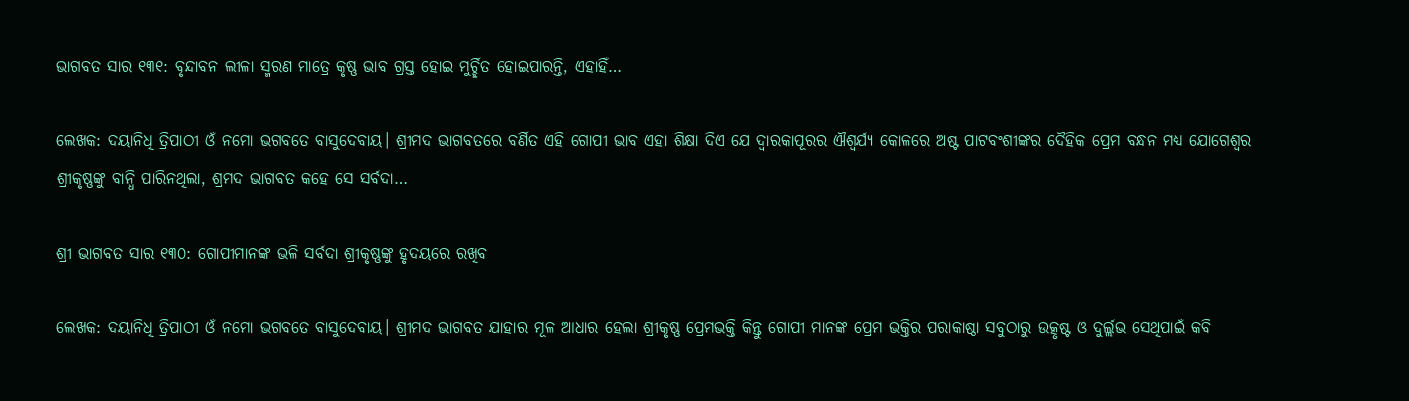ଭାଗବତ ସାର ୧୩୧: ବୃନ୍ଦାବନ ଲୀଳା ସ୍ମରଣ ମାତ୍ରେ କୃଷ୍ଣ ଭାବ ଗ୍ରସ୍ତ ହୋଇ ମୁର୍ଚ୍ଛିତ ହୋଇପାରନ୍ତି, ଏହାହିଁ…

ଲେଖକ: ଦୟାନିଧି ତ୍ରିପାଠୀ ଓଁ ନମୋ ଭଗବତେ ବାସୁଦେବାୟ। ଶ୍ରୀମଦ ଭାଗବତରେ ବର୍ଣିତ ଏହି ଗୋପୀ ଭାବ ଏହା ଶିକ୍ଷା ଦିଏ ଯେ ଦ୍ଵାରକାପୂରର ଐଶ୍ୱର୍ଯ୍ୟ କୋଳରେ ଅଷ୍ଟ ପାଟବଂଶୀଙ୍କର ଦୈହିକ ପ୍ରେମ ବନ୍ଧନ ମଧ୍ୟ ଯୋଗେଶ୍ୱର ଶ୍ରୀକୃଷ୍ଣଙ୍କୁ ବାନ୍ଧି ପାରିନଥିଲା, ଶ୍ରମଦ ଭାଗବତ କହେ ସେ ସର୍ବଦା…

ଶ୍ରୀ ଭାଗବତ ସାର ୧୩୦: ଗୋପୀମାନଙ୍କ ଭଳି ସର୍ବଦା ଶ୍ରୀକୃଷ୍ଣଙ୍କୁ ହୃଦୟରେ ରଖିବ

ଲେଖକ: ଦୟାନିଧି ତ୍ରିପାଠୀ ଓଁ ନମୋ ଭଗବତେ ବାସୁଦେବାୟ। ଶ୍ରୀମଦ ଭାଗବତ ଯାହାର ମୂଳ ଆଧାର ହେଲା ଶ୍ରୀକୃଷ୍ଣ ପ୍ରେମଭକ୍ତି କିନ୍ତୁ ଗୋପୀ ମାନଙ୍କ ପ୍ରେମ ଭକ୍ତିର ପରାକାଷ୍ଠା ସବୁଠାରୁ ଉତ୍କୃଷ୍ଟ ଓ ଦୁର୍ଲ୍ଲଭ ସେଥିପାଇଁ କବି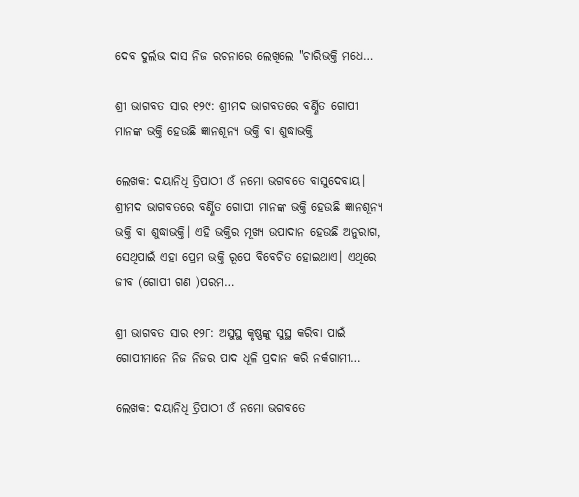ଦେବ ଦୁର୍ଲଭ ଦାସ ନିଜ ରଚନାରେ ଲେଖିଲେ "ଚାରିଭକ୍ତି ମଧେ…

ଶ୍ରୀ ଭାଗବତ ସାର ୧୨୯: ଶ୍ରୀମଦ ଭାଗବତରେ ବର୍ଣ୍ଣିତ ଗୋପୀ ମାନଙ୍କ ଭକ୍ତି ହେଉଛି ଜ୍ଞାନଶୂନ୍ୟ ଭକ୍ତି ବା ଶୁଦ୍ଧାଭକ୍ତି

ଲେଖକ: ଦୟାନିଧି ତ୍ରିପାଠୀ ଓଁ ନମୋ ଭଗବତେ ବାସୁଦେବାୟ। ଶ୍ରୀମଦ ଭାଗବତରେ ବର୍ଣ୍ଣିତ ଗୋପୀ ମାନଙ୍କ ଭକ୍ତି ହେଉଛି ଜ୍ଞାନଶୂନ୍ୟ ଭକ୍ତି ବା ଶୁଦ୍ଧାଭକ୍ତି। ଏହି ଭକ୍ତିର ମୂଖ୍ୟ ଉପାଦାନ ହେଉଛି ଅନୁରାଗ, ସେଥିପାଇଁ ଏହା ପ୍ରେମ ଭକ୍ତି ରୂପେ ବିବେଚିତ ହୋଇଥାଏ। ଏଥିରେ ଜୀବ (ଗୋପୀ ଗଣ )ପରମ…

ଶ୍ରୀ ଭାଗବତ ସାର ୧୨୮: ଅସୁସ୍ଥ କୃଷ୍ଣଙ୍କୁ ସୁସ୍ଥ କରିବା ପାଇଁ ଗୋପୀମାନେ ନିଜ ନିଜର ପାଦ ଧୂଳି ପ୍ରଦାନ କରି ନର୍କଗାମୀ…

ଲେଖକ: ଦୟାନିଧି ତ୍ରିପାଠୀ ଓଁ ନମୋ ଭଗବତେ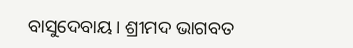ବାସୁଦେବାୟ। ଶ୍ରୀମଦ ଭାଗବତ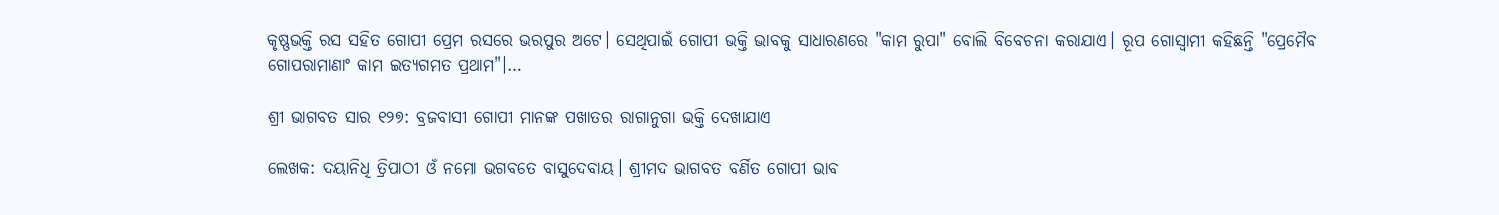କୃଷ୍ଣଭକ୍ତି ରସ ସହିତ ଗୋପୀ ପ୍ରେମ ରସରେ ଭରପୁର ଅଟେ। ସେଥିପାଇଁ ଗୋପୀ ଭକ୍ତି ଭାବକୁ ସାଧାରଣରେ "କାମ ରୁପା" ବୋଲି ବିବେଚନା କରାଯାଏ। ରୂପ ଗୋସ୍ୱାମୀ କହିଛନ୍ତି "ପ୍ରେମୈବ ଗୋପରାମାଣାଂ କାମ ଇତ୍ୟଗମତ ପ୍ରଥାମ"।…

ଶ୍ରୀ ଭାଗବତ ସାର ୧୨୭: ବ୍ରଜବାସୀ ଗୋପୀ ମାନଙ୍କ ପଖାତର ରାଗାନୁଗା ଭକ୍ତି ଦେଖାଯାଏ

ଲେଖକ: ଦୟାନିଧି ତ୍ରିପାଠୀ ଓଁ ନମୋ ଭଗବତେ ବାସୁଦେବାୟ। ଶ୍ରୀମଦ ଭାଗବତ ବର୍ଣିତ ଗୋପୀ ଭାବ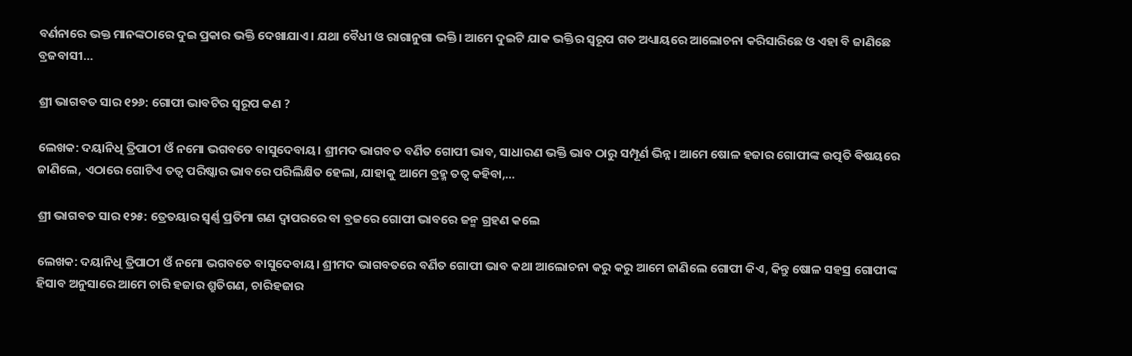ବର୍ଣନାରେ ଭକ୍ତ ମାନଙ୍କଠାରେ ଦୁଇ ପ୍ରକାର ଭକ୍ତି ଦେଖାଯାଏ। ଯଥା ବୈଧୀ ଓ ରାଗାନୁଗା ଭକ୍ତି। ଆମେ ଦୁଇଟି ଯାକ ଭକ୍ତିର ସ୍ୱରୂପ ଗତ ଅଧ୍ୟାୟରେ ଆଲୋଚନା କରିସାରିଛେ ଓ ଏହା ବି ଜାଣିଛେ ବ୍ରଜବାସୀ…

ଶ୍ରୀ ଭାଗବତ ସାର ୧୨୬: ଗୋପୀ ଭାବଟିର ସ୍ୱରୂପ କଣ ?

ଲେଖକ: ଦୟାନିଧି ତ୍ରିପାଠୀ ଓଁ ନମୋ ଭଗବତେ ବାସୁଦେବାୟ। ଶ୍ରୀମଦ ଭାଗବତ ବର୍ଣିତ ଗୋପୀ ଭାବ, ସାଧାରଣ ଭକ୍ତି ଭାବ ଠାରୁ ସମ୍ପୂର୍ଣ ଭିନ୍ନ। ଆମେ ଷୋଳ ହଜାର ଗୋପୀଙ୍କ ଉତ୍ପତି ଵିଷୟରେ ଜାଣିଲେ, ଏଠାରେ ଗୋଟିଏ ତତ୍ୱ ପରିଷ୍କାର ଭାବରେ ପରିଲିକ୍ଷିତ ହେଲା, ଯାହାକୁ ଆମେ ବ୍ରହ୍ମ ତତ୍ୱ କହିବା,…

ଶ୍ରୀ ଭାଗବତ ସାର ୧୨୫: ତ୍ରେତୟାର ସ୍ଵର୍ଣ୍ଣ ପ୍ରତିମା ଗଣ ଦ୍ୱାପରରେ ବା ବ୍ରଜରେ ଗୋପୀ ଭାବରେ ଜନ୍ମ ଗ୍ରହଣ କଲେ

ଲେଖକ: ଦୟାନିଧି ତ୍ରିପାଠୀ ଓଁ ନମୋ ଭଗବତେ ବାସୁଦେବାୟ। ଶ୍ରୀମଦ ଭାଗବତରେ ବର୍ଣିତ ଗୋପୀ ଭାବ କଥା ଆଲୋଚନା କରୁ କରୁ ଆମେ ଜାଣିଲେ ଗୋପୀ କିଏ, କିନ୍ତୁ ଷୋଳ ସହସ୍ର ଗୋପୀଙ୍କ ହିସାବ ଅନୁସାରେ ଆମେ ଚାରି ହଜାର ଶ୍ରୁତିଗଣ, ଚାରିହଜାର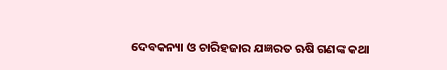ଦେବକନ୍ୟା ଓ ଚାରିହଜାର ଯଜ୍ଞରତ ଋଷି ଗଣଙ୍କ କଥା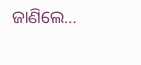ଜାଣିଲେ…